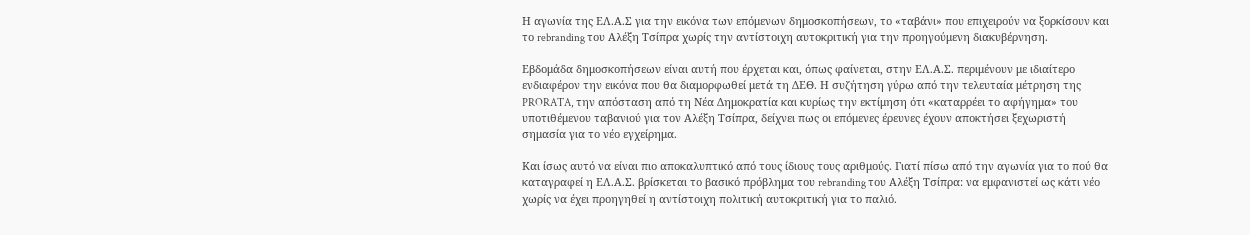Η αγωνία της ΕΛ.Α.Σ για την εικόνα των επόμενων δημοσκοπήσεων, το «ταβάνι» που επιχειρούν να ξορκίσουν και το rebranding του Αλέξη Τσίπρα χωρίς την αντίστοιχη αυτοκριτική για την προηγούμενη διακυβέρνηση.

Εβδομάδα δημοσκοπήσεων είναι αυτή που έρχεται και, όπως φαίνεται, στην ΕΛ.Α.Σ. περιμένουν με ιδιαίτερο ενδιαφέρον την εικόνα που θα διαμορφωθεί μετά τη ΔΕΘ. Η συζήτηση γύρω από την τελευταία μέτρηση της PRORATA, την απόσταση από τη Νέα Δημοκρατία και κυρίως την εκτίμηση ότι «καταρρέει το αφήγημα» του υποτιθέμενου ταβανιού για τον Αλέξη Τσίπρα, δείχνει πως οι επόμενες έρευνες έχουν αποκτήσει ξεχωριστή σημασία για το νέο εγχείρημα.

Και ίσως αυτό να είναι πιο αποκαλυπτικό από τους ίδιους τους αριθμούς. Γιατί πίσω από την αγωνία για το πού θα καταγραφεί η ΕΛ.Α.Σ. βρίσκεται το βασικό πρόβλημα του rebranding του Αλέξη Τσίπρα: να εμφανιστεί ως κάτι νέο χωρίς να έχει προηγηθεί η αντίστοιχη πολιτική αυτοκριτική για το παλιό.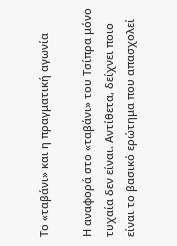Το «ταβάνι» και η πραγματική αγωνία

Η αναφορά στο «ταβάνι» του Τσίπρα μόνο τυχαία δεν είναι. Αντίθετα, δείχνει ποιο είναι το βασικό ερώτημα που απασχολεί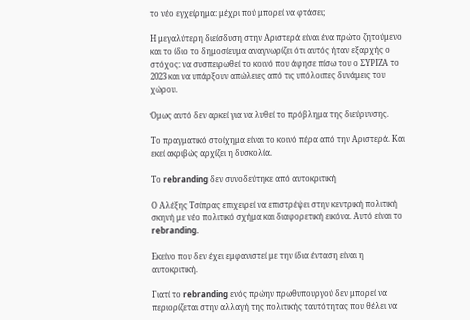το νέο εγχείρημα: μέχρι πού μπορεί να φτάσει;

Η μεγαλύτερη διείσδυση στην Αριστερά είναι ένα πρώτο ζητούμενο και το ίδιο το δημοσίευμα αναγνωρίζει ότι αυτός ήταν εξαρχής ο στόχος: να συσπειρωθεί το κοινό που άφησε πίσω του ο ΣΥΡΙΖΑ το 2023 και να υπάρξουν απώλειες από τις υπόλοιπες δυνάμεις του χώρου.

Όμως αυτό δεν αρκεί για να λυθεί το πρόβλημα της διεύρυνσης.

Το πραγματικό στοίχημα είναι το κοινό πέρα από την Αριστερά. Και εκεί ακριβώς αρχίζει η δυσκολία.

Το rebranding δεν συνοδεύτηκε από αυτοκριτική

Ο Αλέξης Τσίπρας επιχειρεί να επιστρέψει στην κεντρική πολιτική σκηνή με νέο πολιτικό σχήμα και διαφορετική εικόνα. Αυτό είναι το rebranding.

Εκείνο που δεν έχει εμφανιστεί με την ίδια ένταση είναι η αυτοκριτική.

Γιατί το rebranding ενός πρώην πρωθυπουργού δεν μπορεί να περιορίζεται στην αλλαγή της πολιτικής ταυτότητας που θέλει να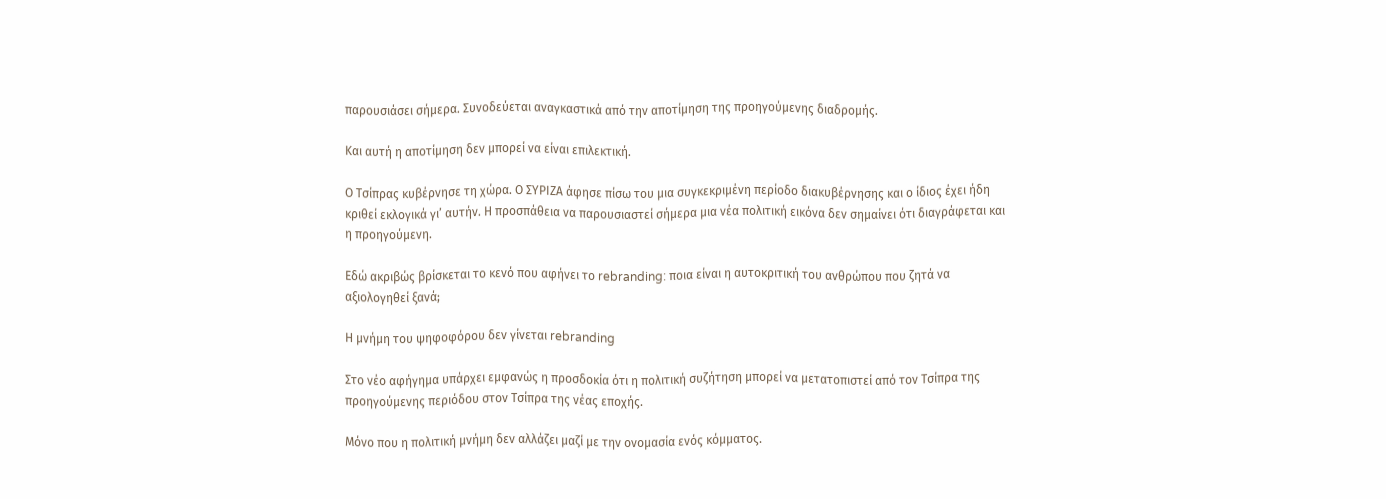παρουσιάσει σήμερα. Συνοδεύεται αναγκαστικά από την αποτίμηση της προηγούμενης διαδρομής.

Και αυτή η αποτίμηση δεν μπορεί να είναι επιλεκτική.

Ο Τσίπρας κυβέρνησε τη χώρα. Ο ΣΥΡΙΖΑ άφησε πίσω του μια συγκεκριμένη περίοδο διακυβέρνησης και ο ίδιος έχει ήδη κριθεί εκλογικά γι’ αυτήν. Η προσπάθεια να παρουσιαστεί σήμερα μια νέα πολιτική εικόνα δεν σημαίνει ότι διαγράφεται και η προηγούμενη.

Εδώ ακριβώς βρίσκεται το κενό που αφήνει το rebranding: ποια είναι η αυτοκριτική του ανθρώπου που ζητά να αξιολογηθεί ξανά;

Η μνήμη του ψηφοφόρου δεν γίνεται rebranding

Στο νέο αφήγημα υπάρχει εμφανώς η προσδοκία ότι η πολιτική συζήτηση μπορεί να μετατοπιστεί από τον Τσίπρα της προηγούμενης περιόδου στον Τσίπρα της νέας εποχής.

Μόνο που η πολιτική μνήμη δεν αλλάζει μαζί με την ονομασία ενός κόμματος.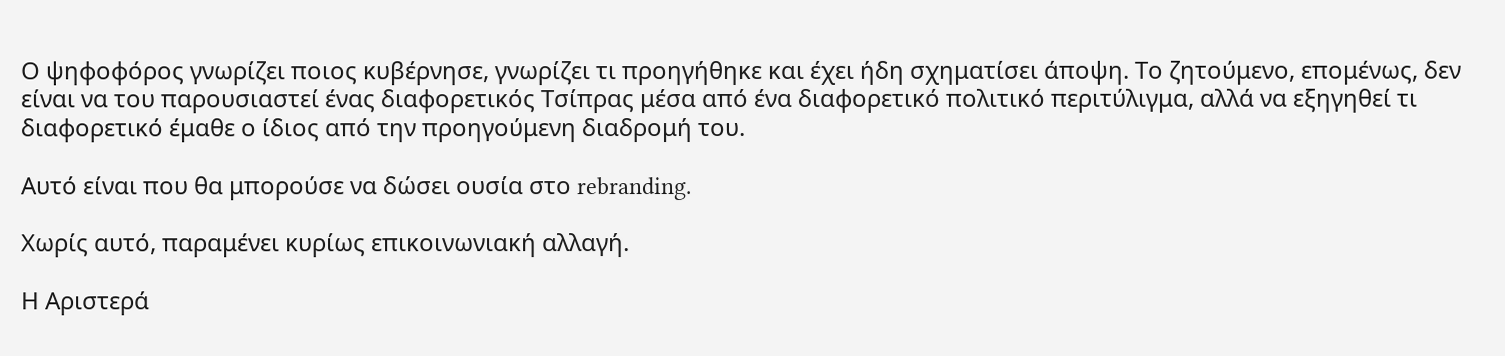Ο ψηφοφόρος γνωρίζει ποιος κυβέρνησε, γνωρίζει τι προηγήθηκε και έχει ήδη σχηματίσει άποψη. Το ζητούμενο, επομένως, δεν είναι να του παρουσιαστεί ένας διαφορετικός Τσίπρας μέσα από ένα διαφορετικό πολιτικό περιτύλιγμα, αλλά να εξηγηθεί τι διαφορετικό έμαθε ο ίδιος από την προηγούμενη διαδρομή του.

Αυτό είναι που θα μπορούσε να δώσει ουσία στο rebranding.

Χωρίς αυτό, παραμένει κυρίως επικοινωνιακή αλλαγή.

Η Αριστερά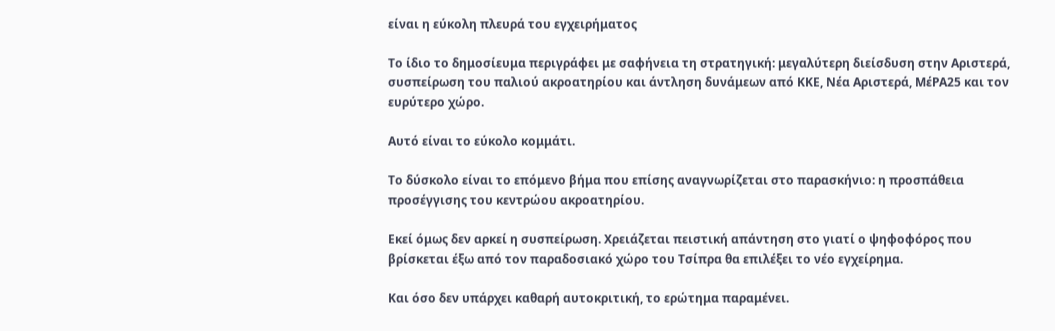είναι η εύκολη πλευρά του εγχειρήματος

Το ίδιο το δημοσίευμα περιγράφει με σαφήνεια τη στρατηγική: μεγαλύτερη διείσδυση στην Αριστερά, συσπείρωση του παλιού ακροατηρίου και άντληση δυνάμεων από ΚΚΕ, Νέα Αριστερά, ΜέΡΑ25 και τον ευρύτερο χώρο.

Αυτό είναι το εύκολο κομμάτι.

Το δύσκολο είναι το επόμενο βήμα που επίσης αναγνωρίζεται στο παρασκήνιο: η προσπάθεια προσέγγισης του κεντρώου ακροατηρίου.

Εκεί όμως δεν αρκεί η συσπείρωση. Χρειάζεται πειστική απάντηση στο γιατί ο ψηφοφόρος που βρίσκεται έξω από τον παραδοσιακό χώρο του Τσίπρα θα επιλέξει το νέο εγχείρημα.

Και όσο δεν υπάρχει καθαρή αυτοκριτική, το ερώτημα παραμένει.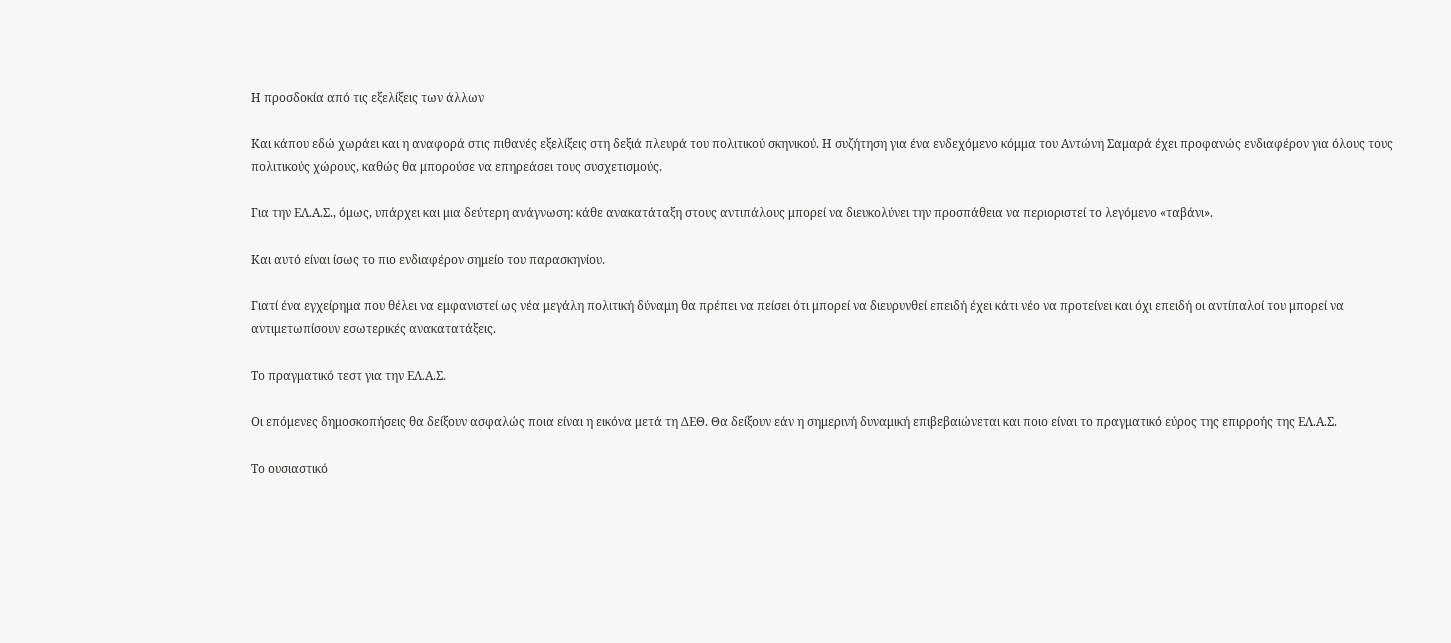Η προσδοκία από τις εξελίξεις των άλλων

Και κάπου εδώ χωράει και η αναφορά στις πιθανές εξελίξεις στη δεξιά πλευρά του πολιτικού σκηνικού. Η συζήτηση για ένα ενδεχόμενο κόμμα του Αντώνη Σαμαρά έχει προφανώς ενδιαφέρον για όλους τους πολιτικούς χώρους, καθώς θα μπορούσε να επηρεάσει τους συσχετισμούς.

Για την ΕΛ.Α.Σ., όμως, υπάρχει και μια δεύτερη ανάγνωση: κάθε ανακατάταξη στους αντιπάλους μπορεί να διευκολύνει την προσπάθεια να περιοριστεί το λεγόμενο «ταβάνι».

Και αυτό είναι ίσως το πιο ενδιαφέρον σημείο του παρασκηνίου.

Γιατί ένα εγχείρημα που θέλει να εμφανιστεί ως νέα μεγάλη πολιτική δύναμη θα πρέπει να πείσει ότι μπορεί να διευρυνθεί επειδή έχει κάτι νέο να προτείνει και όχι επειδή οι αντίπαλοί του μπορεί να αντιμετωπίσουν εσωτερικές ανακατατάξεις.

Το πραγματικό τεστ για την ΕΛ.Α.Σ.

Οι επόμενες δημοσκοπήσεις θα δείξουν ασφαλώς ποια είναι η εικόνα μετά τη ΔΕΘ. Θα δείξουν εάν η σημερινή δυναμική επιβεβαιώνεται και ποιο είναι το πραγματικό εύρος της επιρροής της ΕΛ.Α.Σ.

Το ουσιαστικό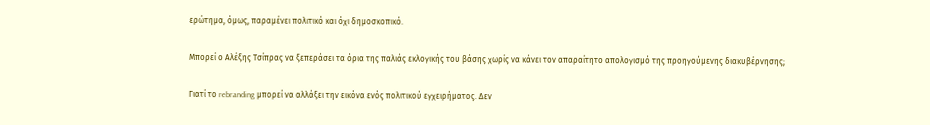ερώτημα, όμως, παραμένει πολιτικό και όχι δημοσκοπικό.

Μπορεί ο Αλέξης Τσίπρας να ξεπεράσει τα όρια της παλιάς εκλογικής του βάσης χωρίς να κάνει τον απαραίτητο απολογισμό της προηγούμενης διακυβέρνησης;

Γιατί το rebranding μπορεί να αλλάξει την εικόνα ενός πολιτικού εγχειρήματος. Δεν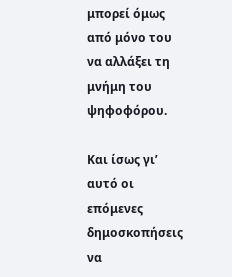μπορεί όμως από μόνο του να αλλάξει τη μνήμη του ψηφοφόρου.

Και ίσως γι’ αυτό οι επόμενες δημοσκοπήσεις να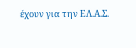έχουν για την ΕΛ.Α.Σ.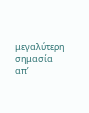μεγαλύτερη σημασία απ’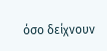όσο δείχνουν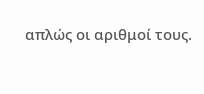απλώς οι αριθμοί τους.